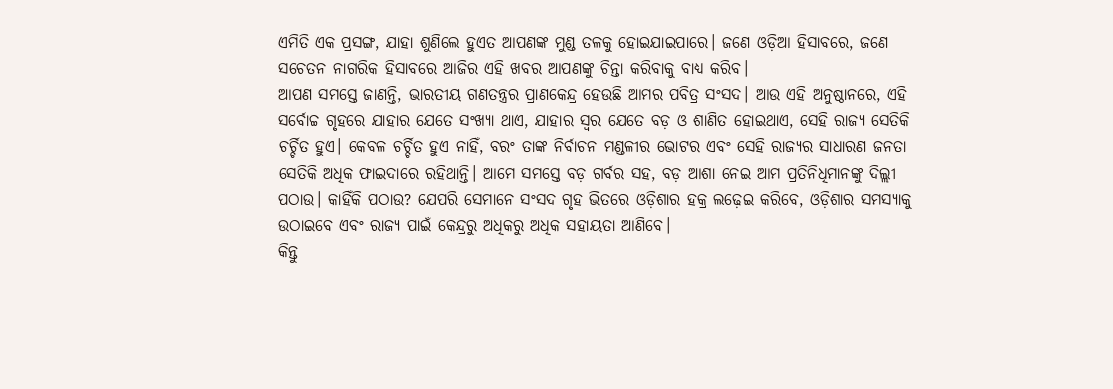ଏମିତି ଏକ ପ୍ରସଙ୍ଗ, ଯାହା ଶୁଣିଲେ ହୁଏତ ଆପଣଙ୍କ ମୁଣ୍ଡ ତଳକୁ ହୋଇଯାଇପାରେ। ଜଣେ ଓଡ଼ିଆ ହିସାବରେ, ଜଣେ ସଚେତନ ନାଗରିକ ହିସାବରେ ଆଜିର ଏହି ଖବର ଆପଣଙ୍କୁ ଚିନ୍ତା କରିବାକୁ ବାଧ୍ୟ କରିବ।
ଆପଣ ସମସ୍ତେ ଜାଣନ୍ତି, ଭାରତୀୟ ଗଣତନ୍ତ୍ରର ପ୍ରାଣକେନ୍ଦ୍ର ହେଉଛି ଆମର ପବିତ୍ର ସଂସଦ। ଆଉ ଏହି ଅନୁଷ୍ଠାନରେ, ଏହି ସର୍ବୋଚ୍ଚ ଗୃହରେ ଯାହାର ଯେତେ ସଂଖ୍ୟା ଥାଏ, ଯାହାର ସ୍ୱର ଯେତେ ବଡ଼ ଓ ଶାଣିତ ହୋଇଥାଏ, ସେହି ରାଜ୍ୟ ସେତିକି ଚର୍ଚ୍ଚିତ ହୁଏ। କେବଳ ଚର୍ଚ୍ଚିତ ହୁଏ ନାହିଁ, ବରଂ ତାଙ୍କ ନିର୍ବାଚନ ମଣ୍ଡଳୀର ଭୋଟର ଏବଂ ସେହି ରାଜ୍ୟର ସାଧାରଣ ଜନତା ସେତିକି ଅଧିକ ଫାଇଦାରେ ରହିଥାନ୍ତି। ଆମେ ସମସ୍ତେ ବଡ଼ ଗର୍ବର ସହ, ବଡ଼ ଆଶା ନେଇ ଆମ ପ୍ରତିନିଧିମାନଙ୍କୁ ଦିଲ୍ଲୀ ପଠାଉ। କାହିଁକି ପଠାଉ? ଯେପରି ସେମାନେ ସଂସଦ ଗୃହ ଭିତରେ ଓଡ଼ିଶାର ହକ୍ର ଲଢ଼େଇ କରିବେ, ଓଡ଼ିଶାର ସମସ୍ୟାକୁ ଉଠାଇବେ ଏବଂ ରାଜ୍ୟ ପାଇଁ କେନ୍ଦ୍ରରୁ ଅଧିକରୁ ଅଧିକ ସହାୟତା ଆଣିବେ।
କିନ୍ତୁ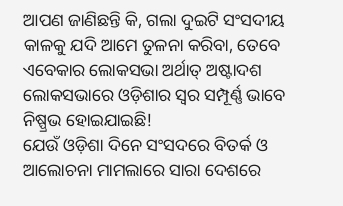ଆପଣ ଜାଣିଛନ୍ତି କି, ଗଲା ଦୁଇଟି ସଂସଦୀୟ କାଳକୁ ଯଦି ଆମେ ତୁଳନା କରିବା, ତେବେ ଏବେକାର ଲୋକସଭା ଅର୍ଥାତ୍ ଅଷ୍ଟାଦଶ ଲୋକସଭାରେ ଓଡ଼ିଶାର ସ୍ୱର ସମ୍ପୂର୍ଣ୍ଣ ଭାବେ ନିଷ୍ପ୍ରଭ ହୋଇଯାଇଛି!
ଯେଉଁ ଓଡ଼ିଶା ଦିନେ ସଂସଦରେ ବିତର୍କ ଓ ଆଲୋଚନା ମାମଲାରେ ସାରା ଦେଶରେ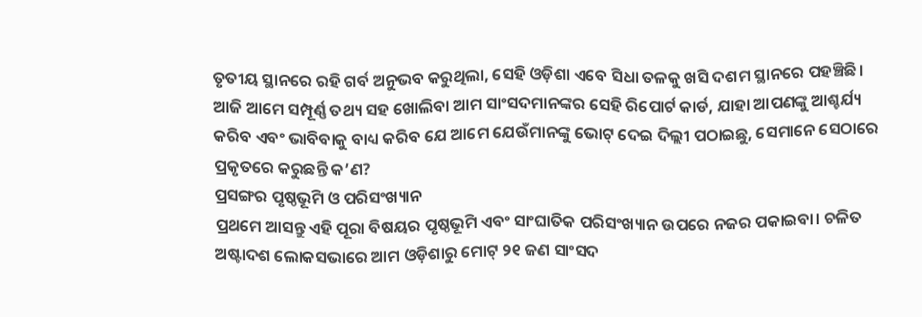ତୃତୀୟ ସ୍ଥାନରେ ରହି ଗର୍ବ ଅନୁଭବ କରୁଥିଲା, ସେହି ଓଡ଼ିଶା ଏବେ ସିଧା ତଳକୁ ଖସି ଦଶମ ସ୍ଥାନରେ ପହଞ୍ଚିଛି।
ଆଜି ଆମେ ସମ୍ପୂର୍ଣ୍ଣ ତଥ୍ୟ ସହ ଖୋଲିବା ଆମ ସାଂସଦମାନଙ୍କର ସେହି ରିପୋର୍ଟ କାର୍ଡ, ଯାହା ଆପଣଙ୍କୁ ଆଶ୍ଚର୍ଯ୍ୟ କରିବ ଏବଂ ଭାବିବାକୁ ବାଧ୍ୟ କରିବ ଯେ ଆମେ ଯେଉଁମାନଙ୍କୁ ଭୋଟ୍ ଦେଇ ଦିଲ୍ଲୀ ପଠାଇଛୁ, ସେମାନେ ସେଠାରେ ପ୍ରକୃତରେ କରୁଛନ୍ତି କ’ଣ?
ପ୍ରସଙ୍ଗର ପୃଷ୍ଠଭୂମି ଓ ପରିସଂଖ୍ୟାନ
ପ୍ରଥମେ ଆସନ୍ତୁ ଏହି ପୂରା ବିଷୟର ପୃଷ୍ଠଭୂମି ଏବଂ ସାଂଘାତିକ ପରିସଂଖ୍ୟାନ ଉପରେ ନଜର ପକାଇବା। ଚଳିତ ଅଷ୍ଟାଦଶ ଲୋକସଭାରେ ଆମ ଓଡ଼ିଶାରୁ ମୋଟ୍ ୨୧ ଜଣ ସାଂସଦ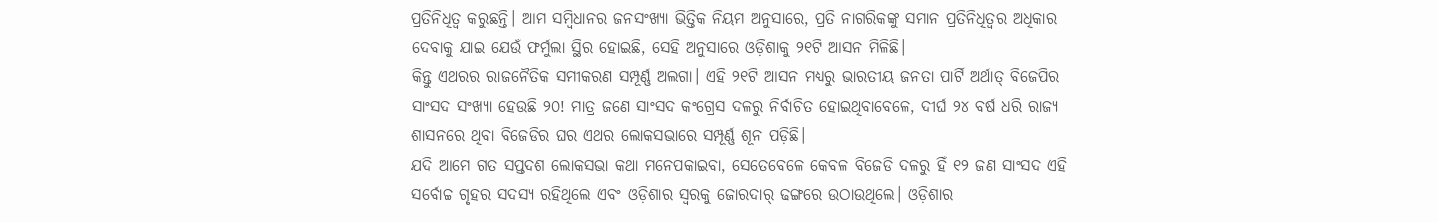ପ୍ରତିନିଧିତ୍ୱ କରୁଛନ୍ତି। ଆମ ସମ୍ବିଧାନର ଜନସଂଖ୍ୟା ଭିତ୍ତିକ ନିୟମ ଅନୁସାରେ, ପ୍ରତି ନାଗରିକଙ୍କୁ ସମାନ ପ୍ରତିନିଧିତ୍ୱର ଅଧିକାର ଦେବାକୁ ଯାଇ ଯେଉଁ ଫର୍ମୁଲା ସ୍ଥିର ହୋଇଛି, ସେହି ଅନୁସାରେ ଓଡ଼ିଶାକୁ ୨୧ଟି ଆସନ ମିଳିଛି।
କିନ୍ତୁ ଏଥରର ରାଜନୈତିକ ସମୀକରଣ ସମ୍ପୂର୍ଣ୍ଣ ଅଲଗା। ଏହି ୨୧ଟି ଆସନ ମଧ୍ୟରୁ ଭାରତୀୟ ଜନତା ପାର୍ଟି ଅର୍ଥାତ୍ ବିଜେପିର ସାଂସଦ ସଂଖ୍ୟା ହେଉଛି ୨୦! ମାତ୍ର ଜଣେ ସାଂସଦ କଂଗ୍ରେସ ଦଳରୁ ନିର୍ବାଚିତ ହୋଇଥିବାବେଳେ, ଦୀର୍ଘ ୨୪ ବର୍ଷ ଧରି ରାଜ୍ୟ ଶାସନରେ ଥିବା ବିଜେଡିର ଘର ଏଥର ଲୋକସଭାରେ ସମ୍ପୂର୍ଣ୍ଣ ଶୂନ ପଡ଼ିଛି।
ଯଦି ଆମେ ଗତ ସପ୍ତଦଶ ଲୋକସଭା କଥା ମନେପକାଇବା, ସେତେବେଳେ କେବଳ ବିଜେଡି ଦଳରୁ ହିଁ ୧୨ ଜଣ ସାଂସଦ ଏହି ସର୍ବୋଚ୍ଚ ଗୃହର ସଦସ୍ୟ ରହିଥିଲେ ଏବଂ ଓଡ଼ିଶାର ସ୍ୱରକୁ ଜୋରଦାର୍ ଢଙ୍ଗରେ ଉଠାଉଥିଲେ। ଓଡ଼ିଶାର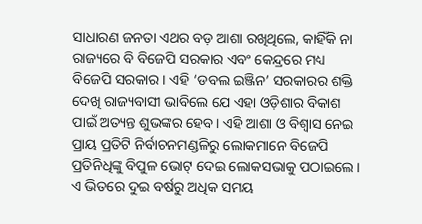ସାଧାରଣ ଜନତା ଏଥର ବଡ଼ ଆଶା ରଖିଥିଲେ, କାହିଁକି ନା ରାଜ୍ୟରେ ବି ବିଜେପି ସରକାର ଏବଂ କେନ୍ଦ୍ରରେ ମଧ୍ୟ ବିଜେପି ସରକାର। ଏହି ‘ଡବଲ ଇଞ୍ଜିନ’ ସରକାରର ଶକ୍ତି ଦେଖି ରାଜ୍ୟବାସୀ ଭାବିଲେ ଯେ ଏହା ଓଡ଼ିଶାର ବିକାଶ ପାଇଁ ଅତ୍ୟନ୍ତ ଶୁଭଙ୍କର ହେବ। ଏହି ଆଶା ଓ ବିଶ୍ୱାସ ନେଇ ପ୍ରାୟ ପ୍ରତିଟି ନିର୍ବାଚନମଣ୍ଡଳିରୁ ଲୋକମାନେ ବିଜେପି ପ୍ରତିନିଧିଙ୍କୁ ବିପୁଳ ଭୋଟ୍ ଦେଇ ଲୋକସଭାକୁ ପଠାଇଲେ।
ଏ ଭିତରେ ଦୁଇ ବର୍ଷରୁ ଅଧିକ ସମୟ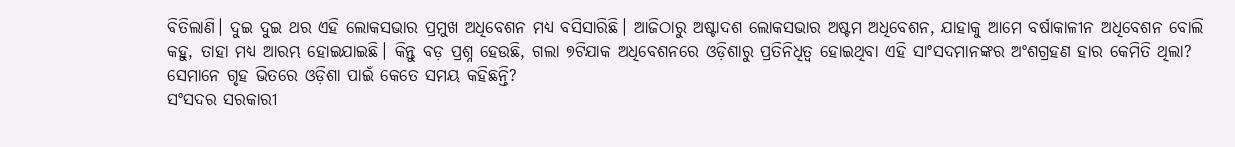ବିତିଲାଣି। ଦୁଇ ଦୁଇ ଥର ଏହି ଲୋକସଭାର ପ୍ରମୁଖ ଅଧିବେଶନ ମଧ୍ୟ ବସିସାରିଛି। ଆଜିଠାରୁ ଅଷ୍ଟାଦଶ ଲୋକସଭାର ଅଷ୍ଟମ ଅଧିବେଶନ, ଯାହାକୁ ଆମେ ବର୍ଷାକାଳୀନ ଅଧିବେଶନ ବୋଲି କହୁ, ତାହା ମଧ୍ୟ ଆରମ୍ଭ ହୋଇଯାଇଛି। କିନ୍ତୁ ବଡ଼ ପ୍ରଶ୍ନ ହେଉଛି, ଗଲା ୭ଟିଯାକ ଅଧିବେଶନରେ ଓଡ଼ିଶାରୁ ପ୍ରତିନିଧିତ୍ୱ ହୋଇଥିବା ଏହି ସାଂସଦମାନଙ୍କର ଅଂଶଗ୍ରହଣ ହାର କେମିତି ଥିଲା? ସେମାନେ ଗୃହ ଭିତରେ ଓଡ଼ିଶା ପାଇଁ କେତେ ସମୟ କହିଛନ୍ତି?
ସଂସଦର ସରକାରୀ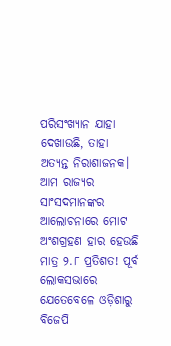ପରିସଂଖ୍ୟାନ ଯାହା ଦେଖାଉଛି, ତାହା ଅତ୍ୟନ୍ତ ନିରାଶାଜନକ। ଆମ ରାଜ୍ୟର ସାଂସଦମାନଙ୍କର ଆଲୋଚନାରେ ମୋଟ ଅଂଶଗ୍ରହଣ ହାର ହେଉଛି ମାତ୍ର ୨.୮ ପ୍ରତିଶତ! ପୂର୍ବ ଲୋକସଭାରେ ଯେତେବେଳେ ଓଡ଼ିଶାରୁ ବିଜେପି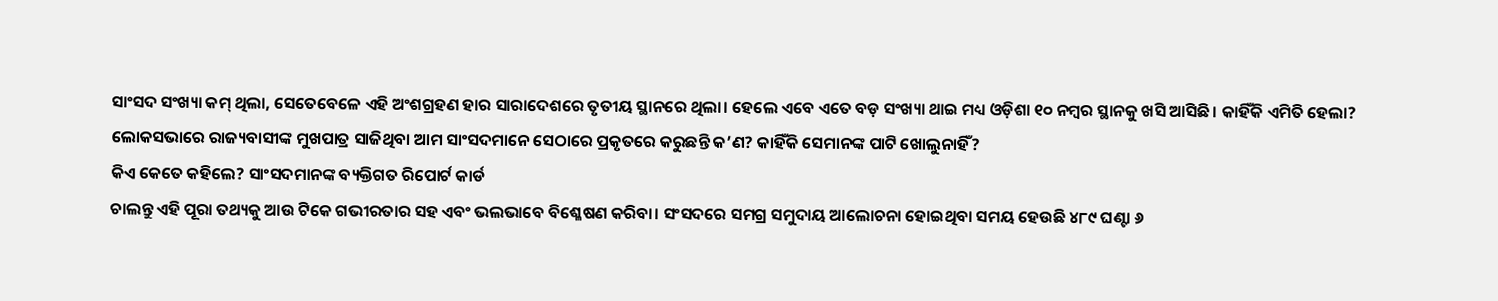ସାଂସଦ ସଂଖ୍ୟା କମ୍ ଥିଲା, ସେତେବେଳେ ଏହି ଅଂଶଗ୍ରହଣ ହାର ସାରାଦେଶରେ ତୃତୀୟ ସ୍ଥାନରେ ଥିଲା। ହେଲେ ଏବେ ଏତେ ବଡ଼ ସଂଖ୍ୟା ଥାଇ ମଧ୍ୟ ଓଡ଼ିଶା ୧୦ ନମ୍ବର ସ୍ଥାନକୁ ଖସି ଆସିଛି। କାହିଁକି ଏମିତି ହେଲା? ଲୋକସଭାରେ ରାଜ୍ୟବାସୀଙ୍କ ମୁଖପାତ୍ର ସାଜିଥିବା ଆମ ସାଂସଦମାନେ ସେଠାରେ ପ୍ରକୃତରେ କରୁଛନ୍ତି କ’ଣ? କାହିଁକି ସେମାନଙ୍କ ପାଟି ଖୋଲୁନାହିଁ?
କିଏ କେତେ କହିଲେ? ସାଂସଦମାନଙ୍କ ବ୍ୟକ୍ତିଗତ ରିପୋର୍ଟ କାର୍ଡ
ଚାଲନ୍ତୁ ଏହି ପୂରା ତଥ୍ୟକୁ ଆଉ ଟିକେ ଗଭୀରତାର ସହ ଏବଂ ଭଲଭାବେ ବିଶ୍ଳେଷଣ କରିବା। ସଂସଦରେ ସମଗ୍ର ସମୁଦାୟ ଆଲୋଚନା ହୋଇଥିବା ସମୟ ହେଉଛି ୪୮୯ ଘଣ୍ଟା ୬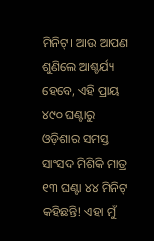ମିନିଟ୍। ଆଉ ଆପଣ ଶୁଣିଲେ ଆଶ୍ଚର୍ଯ୍ୟ ହେବେ, ଏହି ପ୍ରାୟ ୪୯୦ ଘଣ୍ଟାରୁ ଓଡ଼ିଶାର ସମସ୍ତ ସାଂସଦ ମିଶିକି ମାତ୍ର ୧୩ ଘଣ୍ଟା ୪୪ ମିନିଟ୍ କହିଛନ୍ତି! ଏହା ମୁଁ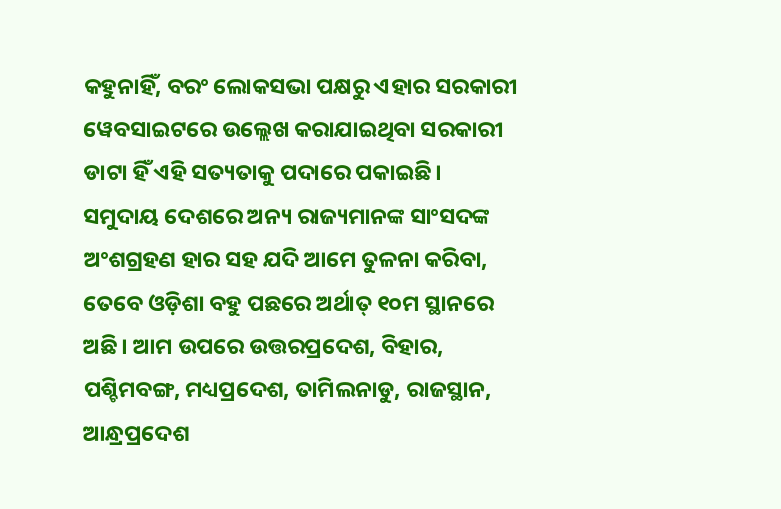କହୁନାହିଁ, ବରଂ ଲୋକସଭା ପକ୍ଷରୁ ଏହାର ସରକାରୀ ୱେବସାଇଟରେ ଉଲ୍ଲେଖ କରାଯାଇଥିବା ସରକାରୀ ଡାଟା ହିଁ ଏହି ସତ୍ୟତାକୁ ପଦାରେ ପକାଇଛି।
ସମୁଦାୟ ଦେଶରେ ଅନ୍ୟ ରାଜ୍ୟମାନଙ୍କ ସାଂସଦଙ୍କ ଅଂଶଗ୍ରହଣ ହାର ସହ ଯଦି ଆମେ ତୁଳନା କରିବା, ତେବେ ଓଡ଼ିଶା ବହୁ ପଛରେ ଅର୍ଥାତ୍ ୧୦ମ ସ୍ଥାନରେ ଅଛି। ଆମ ଉପରେ ଉତ୍ତରପ୍ରଦେଶ, ବିହାର, ପଶ୍ଚିମବଙ୍ଗ, ମଧ୍ୟପ୍ରଦେଶ, ତାମିଲନାଡୁ, ରାଜସ୍ଥାନ, ଆନ୍ଧ୍ରପ୍ରଦେଶ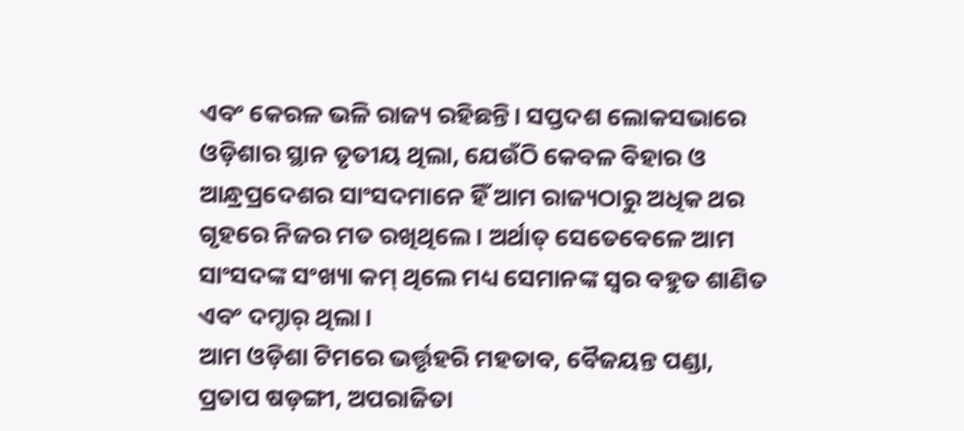ଏବଂ କେରଳ ଭଳି ରାଜ୍ୟ ରହିଛନ୍ତି। ସପ୍ତଦଶ ଲୋକସଭାରେ ଓଡ଼ିଶାର ସ୍ଥାନ ତୃତୀୟ ଥିଲା, ଯେଉଁଠି କେବଳ ବିହାର ଓ ଆନ୍ଧ୍ରପ୍ରଦେଶର ସାଂସଦମାନେ ହିଁ ଆମ ରାଜ୍ୟଠାରୁ ଅଧିକ ଥର ଗୃହରେ ନିଜର ମତ ରଖିଥିଲେ। ଅର୍ଥାତ୍ ସେତେବେଳେ ଆମ ସାଂସଦଙ୍କ ସଂଖ୍ୟା କମ୍ ଥିଲେ ମଧ୍ୟ ସେମାନଙ୍କ ସ୍ୱର ବହୁତ ଶାଣିତ ଏବଂ ଦମ୍ଦାର୍ ଥିଲା।
ଆମ ଓଡ଼ିଶା ଟିମରେ ଭର୍ତ୍ତୃହରି ମହତାବ, ବୈଜୟନ୍ତ ପଣ୍ଡା, ପ୍ରତାପ ଷଡ଼ଙ୍ଗୀ, ଅପରାଜିତା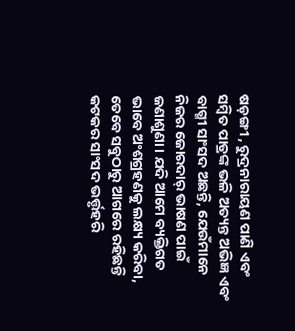ଷଡ଼ଙ୍ଗୀ , ରୁଦ୍ରନାରାୟଣ ପାଣି ଏବଂ ସମ୍ବିତ ପାତ୍ରଙ୍କ ଭଳି ଅତ୍ୟନ୍ତ ଅଭିଜ୍ଞ ଏବଂ ବାଗ୍ମୀ ସାଂସଦ ଅଛନ୍ତି, ଯେଉଁମାନେ ନିଜର ଜୋରଦାର୍ ଭାଷଣ ପାଇଁ ଜଣାଶୁଣା। ଯଦି ଆମେ ବ୍ୟକ୍ତିଗତ ଭାବେ ଅଂଶଗ୍ରହଣକୁ ଲକ୍ଷ୍ୟ କରିବା, ତେବେ ସବୁଠାରୁ ଆଗରେ ରହିଛନ୍ତି କଟକର ସାଂସଦ ଭର୍ତ୍ତୃହରି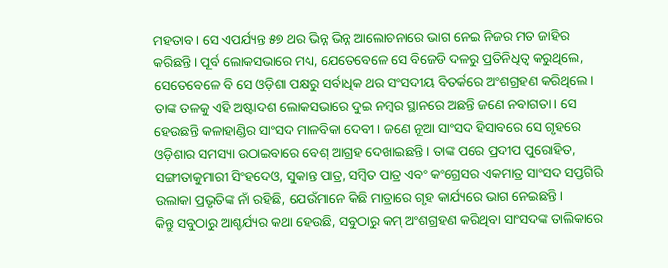ମହତାବ। ସେ ଏପର୍ଯ୍ୟନ୍ତ ୫୭ ଥର ଭିନ୍ନ ଭିନ୍ନ ଆଲୋଚନାରେ ଭାଗ ନେଇ ନିଜର ମତ ଜାହିର କରିଛନ୍ତି। ପୂର୍ବ ଲୋକସଭାରେ ମଧ୍ୟ, ଯେତେବେଳେ ସେ ବିଜେଡି ଦଳରୁ ପ୍ରତିନିଧିତ୍ୱ କରୁଥିଲେ, ସେତେବେଳେ ବି ସେ ଓଡ଼ିଶା ପକ୍ଷରୁ ସର୍ବାଧିକ ଥର ସଂସଦୀୟ ବିତର୍କରେ ଅଂଶଗ୍ରହଣ କରିଥିଲେ।
ତାଙ୍କ ତଳକୁ ଏହି ଅଷ୍ଟାଦଶ ଲୋକସଭାରେ ଦୁଇ ନମ୍ବର ସ୍ଥାନରେ ଅଛନ୍ତି ଜଣେ ନବାଗତା। ସେ ହେଉଛନ୍ତି କଳାହାଣ୍ଡିର ସାଂସଦ ମାଳବିକା ଦେବୀ। ଜଣେ ନୂଆ ସାଂସଦ ହିସାବରେ ସେ ଗୃହରେ ଓଡ଼ିଶାର ସମସ୍ୟା ଉଠାଇବାରେ ବେଶ୍ ଆଗ୍ରହ ଦେଖାଇଛନ୍ତି। ତାଙ୍କ ପରେ ପ୍ରଦୀପ ପୁରୋହିତ, ସଙ୍ଗୀତାକୁମାରୀ ସିଂହଦେଓ, ସୁକାନ୍ତ ପାତ୍ର, ସମ୍ବିତ ପାତ୍ର ଏବଂ କଂଗ୍ରେସର ଏକମାତ୍ର ସାଂସଦ ସପ୍ତଗିରି ଉଲାକା ପ୍ରଭୃତିଙ୍କ ନାଁ ରହିଛି, ଯେଉଁମାନେ କିଛି ମାତ୍ରାରେ ଗୃହ କାର୍ଯ୍ୟରେ ଭାଗ ନେଇଛନ୍ତି।
କିନ୍ତୁ ସବୁଠାରୁ ଆଶ୍ଚର୍ଯ୍ୟର କଥା ହେଉଛି, ସବୁଠାରୁ କମ୍ ଅଂଶଗ୍ରହଣ କରିଥିବା ସାଂସଦଙ୍କ ତାଲିକାରେ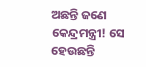ଅଛନ୍ତି ଜଣେ କେନ୍ଦ୍ରମନ୍ତ୍ରୀ! ସେ ହେଉଛନ୍ତି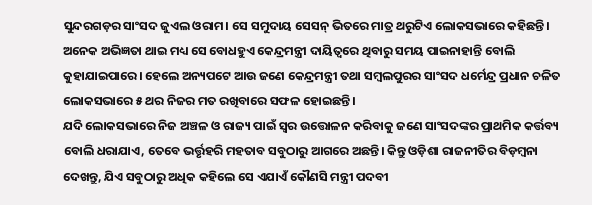ସୁନ୍ଦରଗଡ଼ର ସାଂସଦ ଜୁଏଲ ଓରାମ। ସେ ସମୁଦାୟ ସେସନ୍ ଭିତରେ ମାତ୍ର ଥରୁଟିଏ ଲୋକସଭାରେ କହିଛନ୍ତି। ଅନେକ ଅଭିଜ୍ଞତା ଥାଇ ମଧ୍ୟ ସେ ବୋଧହୁଏ କେନ୍ଦ୍ରମନ୍ତ୍ରୀ ଦାୟିତ୍ୱରେ ଥିବାରୁ ସମୟ ପାଇନାହାନ୍ତି ବୋଲି କୁହାଯାଇପାରେ। ହେଲେ ଅନ୍ୟପଟେ ଆଉ ଜଣେ କେନ୍ଦ୍ରମନ୍ତ୍ରୀ ତଥା ସମ୍ବଲପୁରର ସାଂସଦ ଧର୍ମେନ୍ଦ୍ର ପ୍ରଧାନ ଚଳିତ ଲୋକସଭାରେ ୫ ଥର ନିଜର ମତ ରଖିବାରେ ସଫଳ ହୋଇଛନ୍ତି।
ଯଦି ଲୋକସଭାରେ ନିଜ ଅଞ୍ଚଳ ଓ ରାଜ୍ୟ ପାଇଁ ସ୍ୱର ଉତ୍ତୋଳନ କରିବାକୁ ଜଣେ ସାଂସଦଙ୍କର ପ୍ରାଥମିକ କର୍ତ୍ତବ୍ୟ ବୋଲି ଧରାଯାଏ, ତେବେ ଭର୍ତ୍ତୃହରି ମହତାବ ସବୁଠାରୁ ଆଗରେ ଅଛନ୍ତି। କିନ୍ତୁ ଓଡ଼ିଶା ରାଜନୀତିର ବିଡ଼ମ୍ବନା ଦେଖନ୍ତୁ, ଯିଏ ସବୁଠାରୁ ଅଧିକ କହିଲେ ସେ ଏଯାଏଁ କୌଣସି ମନ୍ତ୍ରୀ ପଦବୀ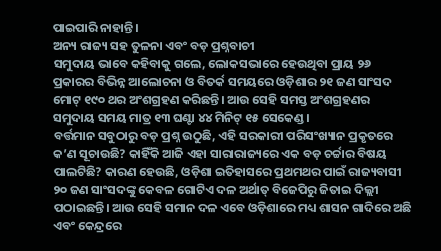ପାଇପାରି ନାହାନ୍ତି।
ଅନ୍ୟ ରାଜ୍ୟ ସହ ତୁଳନା ଏବଂ ବଡ଼ ପ୍ରଶ୍ନବାଚୀ
ସମୁଦାୟ ଭାବେ କହିବାକୁ ଗଲେ, ଲୋକସଭାରେ ହେଉଥିବା ପ୍ରାୟ ୨୬ ପ୍ରକାରର ବିଭିନ୍ନ ଆଲୋଚନା ଓ ବିତର୍କ ସମୟରେ ଓଡ଼ିଶାର ୨୧ ଜଣ ସାଂସଦ ମୋଟ୍ ୧୯୦ ଥର ଅଂଶଗ୍ରହଣ କରିଛନ୍ତି। ଆଉ ସେହି ସମସ୍ତ ଅଂଶଗ୍ରହଣର ସମୁଦାୟ ସମୟ ମାତ୍ର ୧୩ ଘଣ୍ଟା ୪୪ ମିନିଟ୍ ୧୫ ସେକେଣ୍ଡ।
ବର୍ତ୍ତମାନ ସବୁଠାରୁ ବଡ଼ ପ୍ରଶ୍ନ ଉଠୁଛି, ଏହି ସରକାରୀ ପରିସଂଖ୍ୟାନ ପ୍ରକୃତରେ କ’ଣ ସୂଚାଉଛି? କାହିଁକି ଆଜି ଏହା ସାରାରାଜ୍ୟରେ ଏକ ବଡ଼ ଚର୍ଚ୍ଚାର ବିଷୟ ପାଲଟିଛି? କାରଣ ହେଉଛି, ଓଡ଼ିଶା ଇତିହାସରେ ପ୍ରଥମଥର ପାଇଁ ରାଜ୍ୟବାସୀ ୨୦ ଜଣ ସାଂସଦଙ୍କୁ କେବଳ ଗୋଟିଏ ଦଳ ଅର୍ଥାତ୍ ବିଜେପିରୁ ଜିତାଇ ଦିଲ୍ଲୀ ପଠାଇଛନ୍ତି। ଆଉ ସେହି ସମାନ ଦଳ ଏବେ ଓଡ଼ିଶାରେ ମଧ୍ୟ ଶାସନ ଗାଦିରେ ଅଛି ଏବଂ କେନ୍ଦ୍ରରେ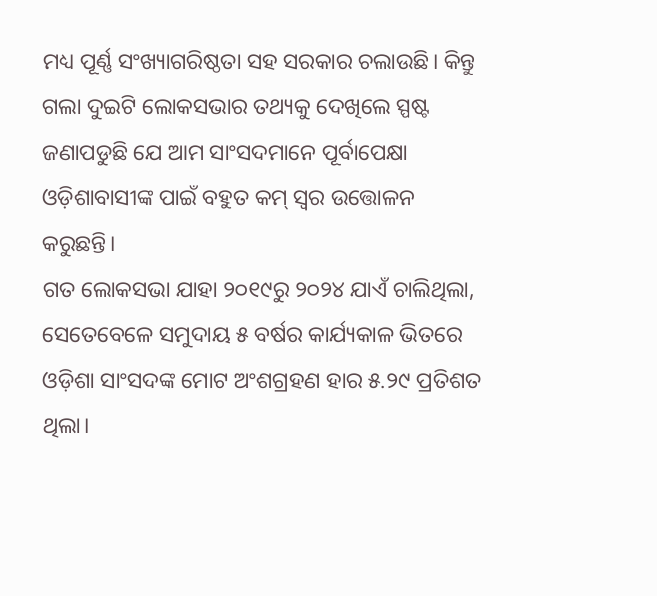ମଧ୍ୟ ପୂର୍ଣ୍ଣ ସଂଖ୍ୟାଗରିଷ୍ଠତା ସହ ସରକାର ଚଲାଉଛି। କିନ୍ତୁ ଗଲା ଦୁଇଟି ଲୋକସଭାର ତଥ୍ୟକୁ ଦେଖିଲେ ସ୍ପଷ୍ଟ ଜଣାପଡୁଛି ଯେ ଆମ ସାଂସଦମାନେ ପୂର୍ବାପେକ୍ଷା ଓଡ଼ିଶାବାସୀଙ୍କ ପାଇଁ ବହୁତ କମ୍ ସ୍ୱର ଉତ୍ତୋଳନ କରୁଛନ୍ତି।
ଗତ ଲୋକସଭା ଯାହା ୨୦୧୯ରୁ ୨୦୨୪ ଯାଏଁ ଚାଲିଥିଲା, ସେତେବେଳେ ସମୁଦାୟ ୫ ବର୍ଷର କାର୍ଯ୍ୟକାଳ ଭିତରେ ଓଡ଼ିଶା ସାଂସଦଙ୍କ ମୋଟ ଅଂଶଗ୍ରହଣ ହାର ୫.୨୯ ପ୍ରତିଶତ ଥିଲା।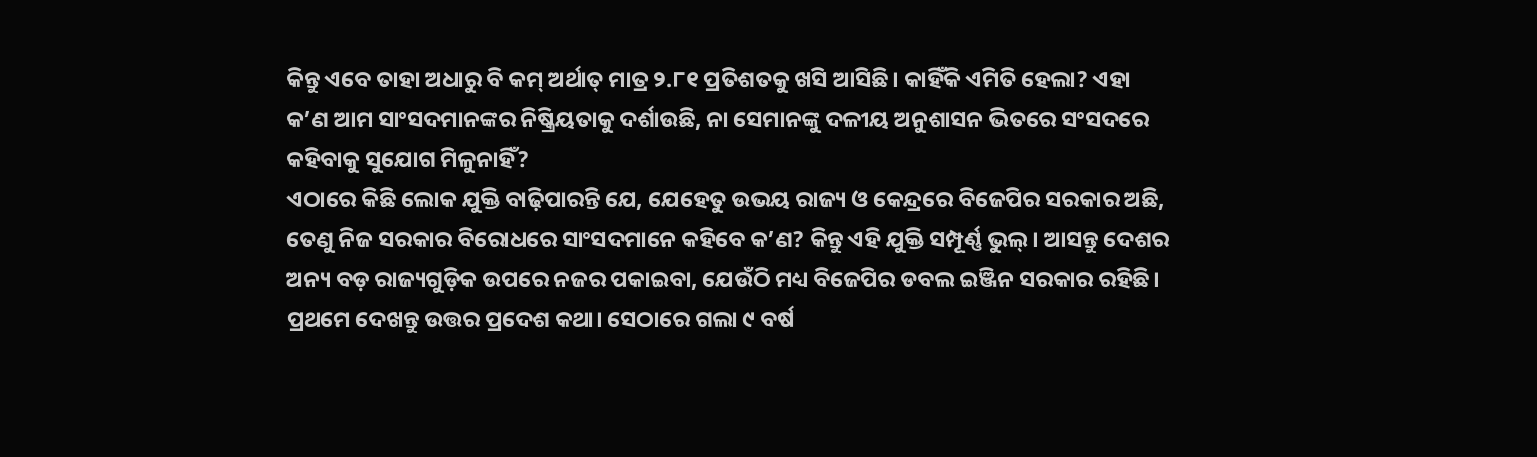କିନ୍ତୁ ଏବେ ତାହା ଅଧାରୁ ବି କମ୍ ଅର୍ଥାତ୍ ମାତ୍ର ୨.୮୧ ପ୍ରତିଶତକୁ ଖସି ଆସିଛି। କାହିଁକି ଏମିତି ହେଲା? ଏହା କ’ଣ ଆମ ସାଂସଦମାନଙ୍କର ନିଷ୍କ୍ରିୟତାକୁ ଦର୍ଶାଉଛି, ନା ସେମାନଙ୍କୁ ଦଳୀୟ ଅନୁଶାସନ ଭିତରେ ସଂସଦରେ କହିବାକୁ ସୁଯୋଗ ମିଳୁନାହିଁ?
ଏଠାରେ କିଛି ଲୋକ ଯୁକ୍ତି ବାଢ଼ିପାରନ୍ତି ଯେ, ଯେହେତୁ ଉଭୟ ରାଜ୍ୟ ଓ କେନ୍ଦ୍ରରେ ବିଜେପିର ସରକାର ଅଛି, ତେଣୁ ନିଜ ସରକାର ବିରୋଧରେ ସାଂସଦମାନେ କହିବେ କ’ଣ? କିନ୍ତୁ ଏହି ଯୁକ୍ତି ସମ୍ପୂର୍ଣ୍ଣ ଭୁଲ୍। ଆସନ୍ତୁ ଦେଶର ଅନ୍ୟ ବଡ଼ ରାଜ୍ୟଗୁଡ଼ିକ ଉପରେ ନଜର ପକାଇବା, ଯେଉଁଠି ମଧ୍ୟ ବିଜେପିର ଡବଲ ଇଞ୍ଜିନ ସରକାର ରହିଛି।
ପ୍ରଥମେ ଦେଖନ୍ତୁ ଉତ୍ତର ପ୍ରଦେଶ କଥା। ସେଠାରେ ଗଲା ୯ ବର୍ଷ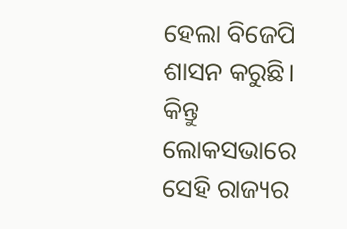ହେଲା ବିଜେପି ଶାସନ କରୁଛି। କିନ୍ତୁ ଲୋକସଭାରେ ସେହି ରାଜ୍ୟର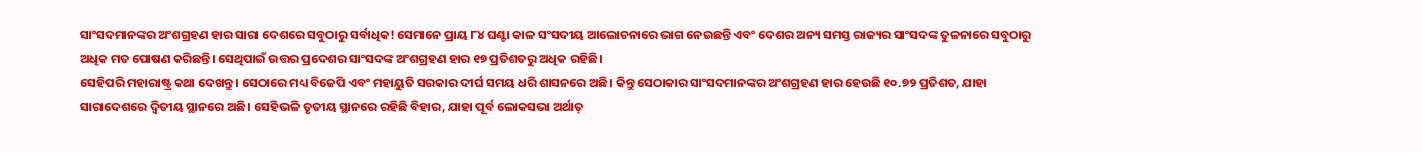ସାଂସଦମାନଙ୍କର ଅଂଶଗ୍ରହଣ ହାର ସାରା ଦେଶରେ ସବୁଠାରୁ ସର୍ବାଧିକ! ସେମାନେ ପ୍ରାୟ ୮୪ ଘଣ୍ଟା କାଳ ସଂସଦୀୟ ଆଲୋଚନାରେ ଭାଗ ନେଇଛନ୍ତି ଏବଂ ଦେଶର ଅନ୍ୟ ସମସ୍ତ ରାଜ୍ୟର ସାଂସଦଙ୍କ ତୁଳନାରେ ସବୁଠାରୁ ଅଧିକ ମତ ପୋଷଣ କରିଛନ୍ତି। ସେଥିପାଇଁ ଉତ୍ତର ପ୍ରଦେଶର ସାଂସଦଙ୍କ ଅଂଶଗ୍ରହଣ ହାର ୧୭ ପ୍ରତିଶତରୁ ଅଧିକ ରହିଛି।
ସେହିପରି ମହାରାଷ୍ଟ୍ର କଥା ଦେଖନ୍ତୁ। ସେଠାରେ ମଧ୍ୟ ବିଜେପି ଏବଂ ମହାୟୁତି ସରକାର ଦୀର୍ଘ ସମୟ ଧରି ଶାସନରେ ଅଛି। କିନ୍ତୁ ସେଠାକାର ସାଂସଦମାନଙ୍କର ଅଂଶଗ୍ରହଣ ହାର ହେଉଛି ୧୦.୭୨ ପ୍ରତିଶତ, ଯାହା ସାରାଦେଶରେ ଦ୍ୱିତୀୟ ସ୍ଥାନରେ ଅଛି। ସେହିଭଳି ତୃତୀୟ ସ୍ଥାନରେ ରହିଛି ବିହାର, ଯାହା ପୂର୍ବ ଲୋକସଭା ଅର୍ଥାତ୍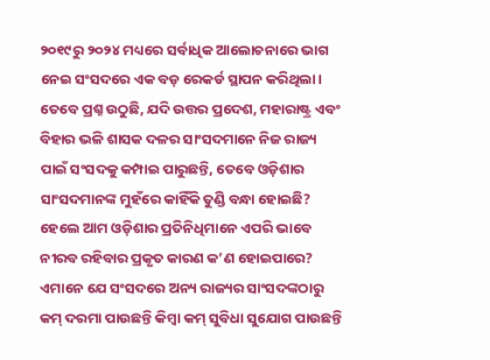୨୦୧୯ରୁ ୨୦୨୪ ମଧ୍ୟରେ ସର୍ବାଧିକ ଆଲୋଚନାରେ ଭାଗ ନେଇ ସଂସଦରେ ଏକ ବଡ଼ ରେକର୍ଡ ସ୍ଥାପନ କରିଥିଲା।
ତେବେ ପ୍ରଶ୍ନ ଉଠୁଛି, ଯଦି ଉତ୍ତର ପ୍ରଦେଶ, ମହାରାଷ୍ଟ୍ର ଏବଂ ବିହାର ଭଳି ଶାସକ ଦଳର ସାଂସଦମାନେ ନିଜ ରାଜ୍ୟ ପାଇଁ ସଂସଦକୁ କମ୍ପାଇ ପାରୁଛନ୍ତି, ତେବେ ଓଡ଼ିଶାର ସାଂସଦମାନଙ୍କ ମୁହଁରେ କାହିଁକି ତୁଣ୍ଡି ବନ୍ଧା ହୋଇଛି?
ହେଲେ ଆମ ଓଡ଼ିଶାର ପ୍ରତିନିଧିମାନେ ଏପରି ଭାବେ ନୀରବ ରହିବାର ପ୍ରକୃତ କାରଣ କ’ଣ ହୋଇପାରେ?
ଏମାନେ ଯେ ସଂସଦରେ ଅନ୍ୟ ରାଜ୍ୟର ସାଂସଦଙ୍କଠାରୁ କମ୍ ଦରମା ପାଉଛନ୍ତି କିମ୍ବା କମ୍ ସୁବିଧା ସୁଯୋଗ ପାଉଛନ୍ତି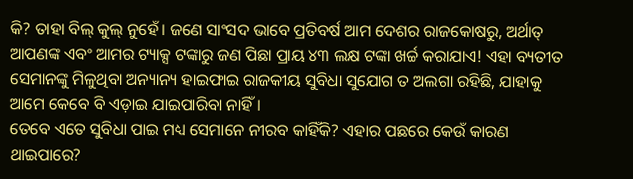କି? ତାହା ବିଲ୍ କୁଲ୍ ନୁହେଁ। ଜଣେ ସାଂସଦ ଭାବେ ପ୍ରତିବର୍ଷ ଆମ ଦେଶର ରାଜକୋଷରୁ, ଅର୍ଥାତ୍ ଆପଣଙ୍କ ଏବଂ ଆମର ଟ୍ୟାକ୍ସ ଟଙ୍କାରୁ ଜଣ ପିଛା ପ୍ରାୟ ୪୩ ଲକ୍ଷ ଟଙ୍କା ଖର୍ଚ୍ଚ କରାଯାଏ! ଏହା ବ୍ୟତୀତ ସେମାନଙ୍କୁ ମିଳୁଥିବା ଅନ୍ୟାନ୍ୟ ହାଇଫାଇ ରାଜକୀୟ ସୁବିଧା ସୁଯୋଗ ତ ଅଲଗା ରହିଛି, ଯାହାକୁ ଆମେ କେବେ ବି ଏଡ଼ାଇ ଯାଇପାରିବା ନାହିଁ।
ତେବେ ଏତେ ସୁବିଧା ପାଇ ମଧ୍ୟ ସେମାନେ ନୀରବ କାହିଁକି? ଏହାର ପଛରେ କେଉଁ କାରଣ ଥାଇପାରେ?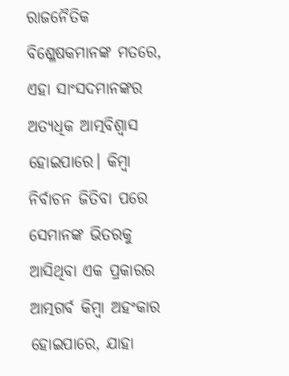ରାଜନୈତିକ ବିଶ୍ଳେଷକମାନଙ୍କ ମତରେ, ଏହା ସାଂସଦମାନଙ୍କର ଅତ୍ୟଧିକ ଆତ୍ମବିଶ୍ୱାସ ହୋଇପାରେ। କିମ୍ବା ନିର୍ବାଚନ ଜିତିବା ପରେ ସେମାନଙ୍କ ଭିତରକୁ ଆସିଥିବା ଏକ ପ୍ରକାରର ଆତ୍ମଗର୍ବ କିମ୍ବା ଅହଂକାର ହୋଇପାରେ, ଯାହା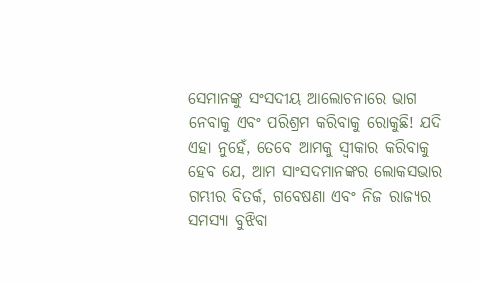ସେମାନଙ୍କୁ ସଂସଦୀୟ ଆଲୋଚନାରେ ଭାଗ ନେବାକୁ ଏବଂ ପରିଶ୍ରମ କରିବାକୁ ରୋକୁଛି! ଯଦି ଏହା ନୁହେଁ, ତେବେ ଆମକୁ ସ୍ୱୀକାର କରିବାକୁ ହେବ ଯେ, ଆମ ସାଂସଦମାନଙ୍କର ଲୋକସଭାର ଗମ୍ଭୀର ବିତର୍କ, ଗବେଷଣା ଏବଂ ନିଜ ରାଜ୍ୟର ସମସ୍ୟା ବୁଝିବା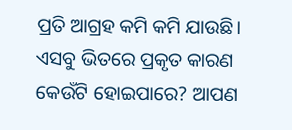ପ୍ରତି ଆଗ୍ରହ କମି କମି ଯାଉଛି।
ଏସବୁ ଭିତରେ ପ୍ରକୃତ କାରଣ କେଉଁଟି ହୋଇପାରେ? ଆପଣ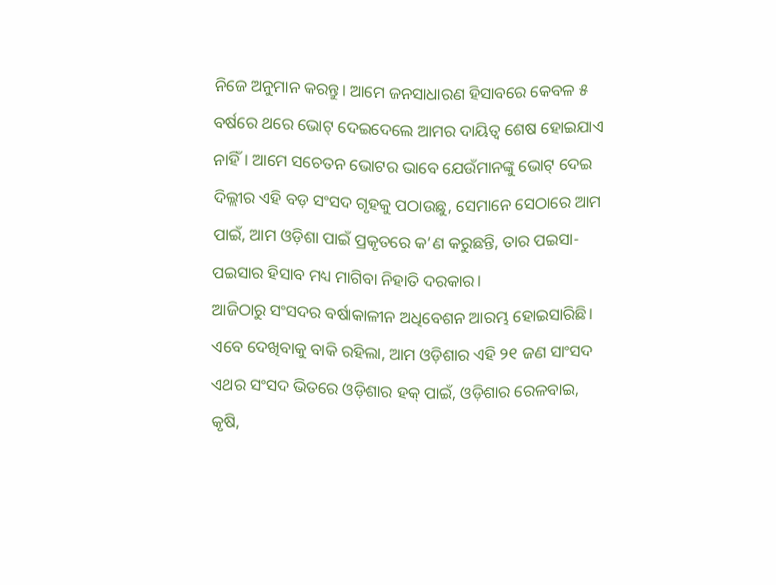ନିଜେ ଅନୁମାନ କରନ୍ତୁ। ଆମେ ଜନସାଧାରଣ ହିସାବରେ କେବଳ ୫ ବର୍ଷରେ ଥରେ ଭୋଟ୍ ଦେଇଦେଲେ ଆମର ଦାୟିତ୍ୱ ଶେଷ ହୋଇଯାଏ ନାହିଁ। ଆମେ ସଚେତନ ଭୋଟର ଭାବେ ଯେଉଁମାନଙ୍କୁ ଭୋଟ୍ ଦେଇ ଦିଲ୍ଲୀର ଏହି ବଡ଼ ସଂସଦ ଗୃହକୁ ପଠାଉଛୁ, ସେମାନେ ସେଠାରେ ଆମ ପାଇଁ, ଆମ ଓଡ଼ିଶା ପାଇଁ ପ୍ରକୃତରେ କ’ଣ କରୁଛନ୍ତି, ତାର ପଇସା-ପଇସାର ହିସାବ ମଧ୍ୟ ମାଗିବା ନିହାତି ଦରକାର।
ଆଜିଠାରୁ ସଂସଦର ବର୍ଷାକାଳୀନ ଅଧିବେଶନ ଆରମ୍ଭ ହୋଇସାରିଛି। ଏବେ ଦେଖିବାକୁ ବାକି ରହିଲା, ଆମ ଓଡ଼ିଶାର ଏହି ୨୧ ଜଣ ସାଂସଦ ଏଥର ସଂସଦ ଭିତରେ ଓଡ଼ିଶାର ହକ୍ ପାଇଁ, ଓଡ଼ିଶାର ରେଳବାଇ, କୃଷି,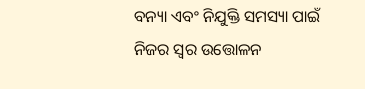ବନ୍ୟା ଏବଂ ନିଯୁକ୍ତି ସମସ୍ୟା ପାଇଁ ନିଜର ସ୍ୱର ଉତ୍ତୋଳନ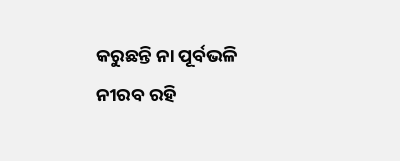କରୁଛନ୍ତି ନା ପୂର୍ବଭଳି ନୀରବ ରହି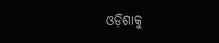ଓଡ଼ିଶାକୁ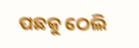ପଛକୁ ଠେଲି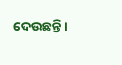ଦେଉଛନ୍ତି।